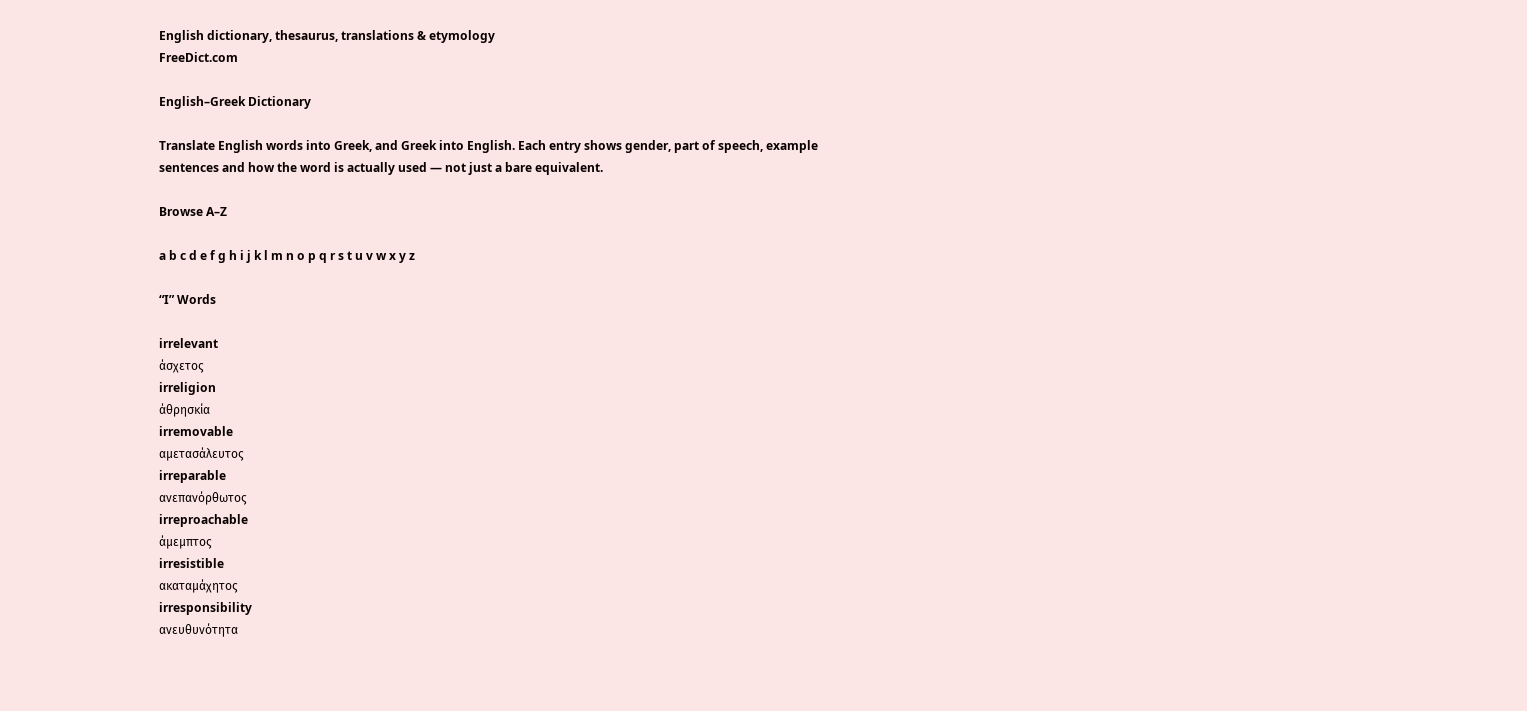English dictionary, thesaurus, translations & etymology
FreeDict.com

English–Greek Dictionary

Translate English words into Greek, and Greek into English. Each entry shows gender, part of speech, example sentences and how the word is actually used — not just a bare equivalent.

Browse A–Z

a b c d e f g h i j k l m n o p q r s t u v w x y z

“I” Words

irrelevant
άσχετος
irreligion
άθρησκία
irremovable
αμετασάλευτος
irreparable
ανεπανόρθωτος
irreproachable
άμεμπτος
irresistible
ακαταμάχητος
irresponsibility
ανευθυνότητα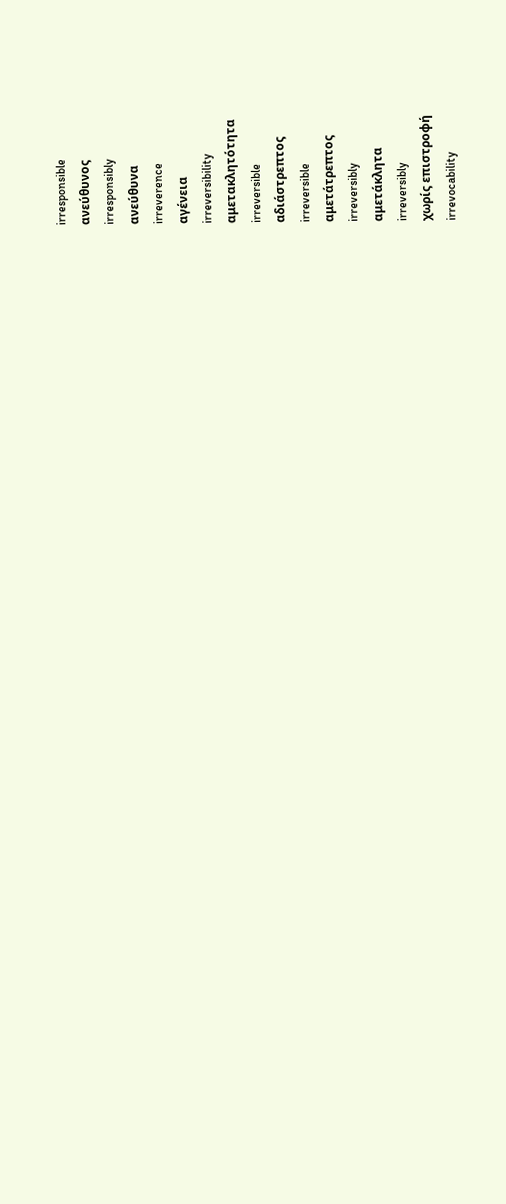irresponsible
ανεύθυνος
irresponsibly
ανεύθυνα
irreverence
αγένεια
irreversibility
αμετακλητότητα
irreversible
αδιάστρεπτος
irreversible
αμετάτρεπτος
irreversibly
αμετάκλητα
irreversibly
χωρίς επιστροφή
irrevocability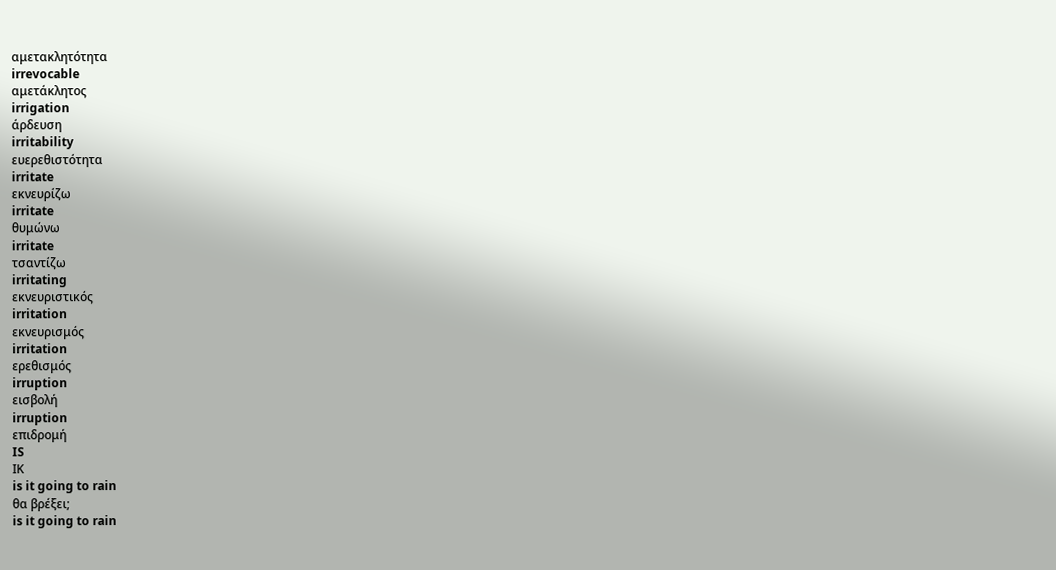αμετακλητότητα
irrevocable
αμετάκλητος
irrigation
άρδευση
irritability
ευερεθιστότητα
irritate
εκνευρίζω
irritate
θυμώνω
irritate
τσαντίζω
irritating
εκνευριστικός
irritation
εκνευρισμός
irritation
ερεθισμός
irruption
εισβολή
irruption
επιδρομή
IS
ΙΚ
is it going to rain
θα βρέξει;
is it going to rain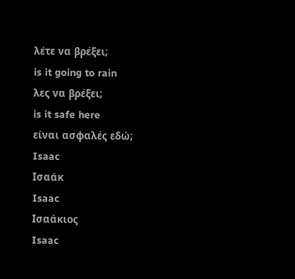λέτε να βρέξει;
is it going to rain
λες να βρέξει;
is it safe here
είναι ασφαλές εδώ;
Isaac
Ισαάκ
Isaac
Ισαάκιος
Isaac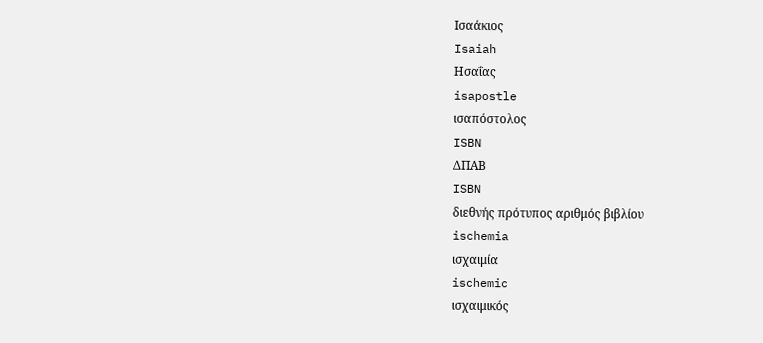Ισαάκιος
Isaiah
Ησαΐας
isapostle
ισαπόστολος
ISBN
ΔΠΑΒ
ISBN
διεθνής πρότυπος αριθμός βιβλίου
ischemia
ισχαιμία
ischemic
ισχαιμικός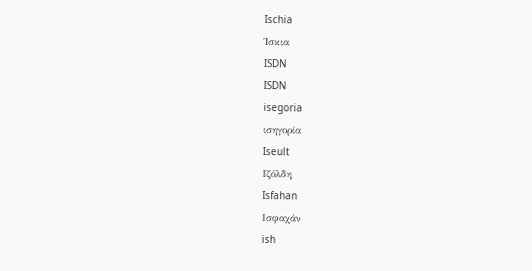Ischia
Ίσκια
ISDN
ISDN
isegoria
ισηγορία
Iseult
Ιζόλδη
Isfahan
Ισφαχάν
ish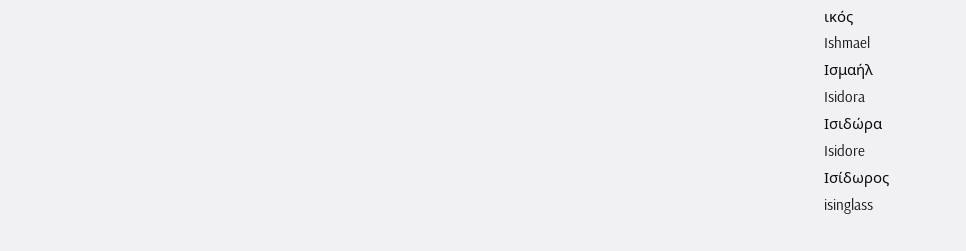ικός
Ishmael
Ισμαήλ
Isidora
Ισιδώρα
Isidore
Ισίδωρος
isinglass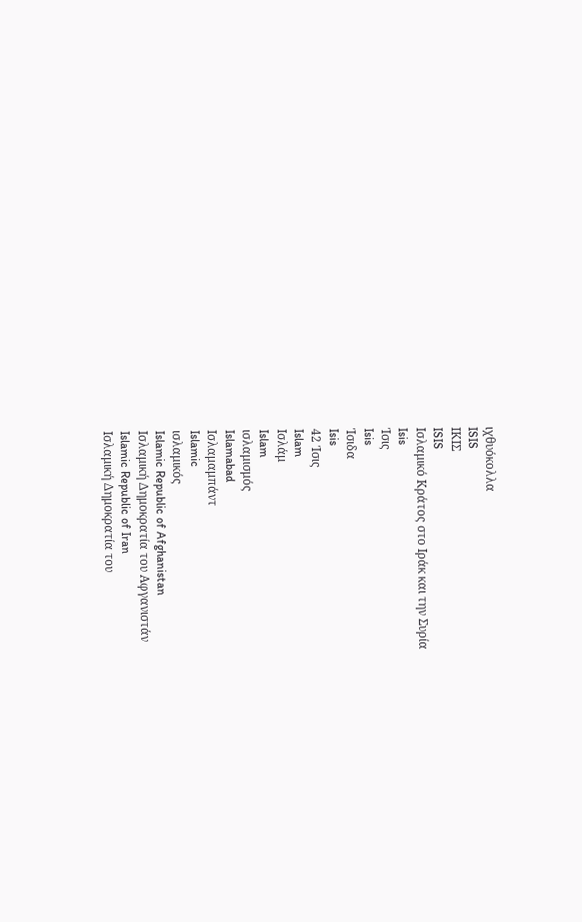ιχθυόκολλα
ISIS
ΙΚΙΣ
ISIS
Ισλαμικό Κράτος στο Ιράκ και την Συρία
Isis
Ίσις
Isis
Ίσιδα
Isis
42 Ίσις
Islam
Ισλάμ
Islam
ισλαμισμός
Islamabad
Ισλαμαμπάντ
Islamic
ισλαμικός
Islamic Republic of Afghanistan
Ισλαμική Δημοκρατία του Αφγανιστάν
Islamic Republic of Iran
Ισλαμική Δημοκρατία του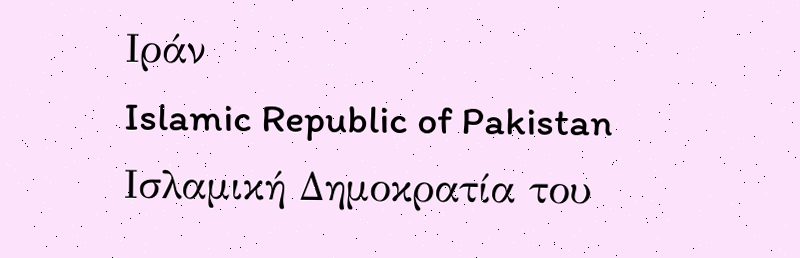Ιράν
Islamic Republic of Pakistan
Ισλαμική Δημοκρατία του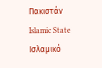Πακιστάν
Islamic State
Ισλαμικό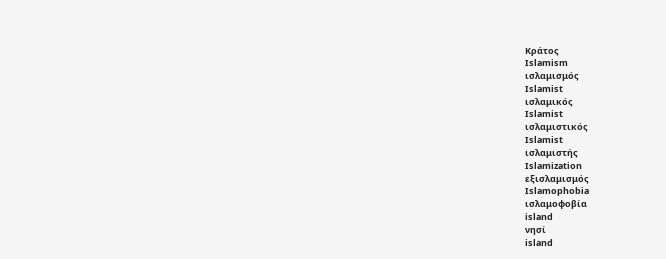Κράτος
Islamism
ισλαμισμός
Islamist
ισλαμικός
Islamist
ισλαμιστικός
Islamist
ισλαμιστής
Islamization
εξισλαμισμός
Islamophobia
ισλαμοφοβία
island
νησί
island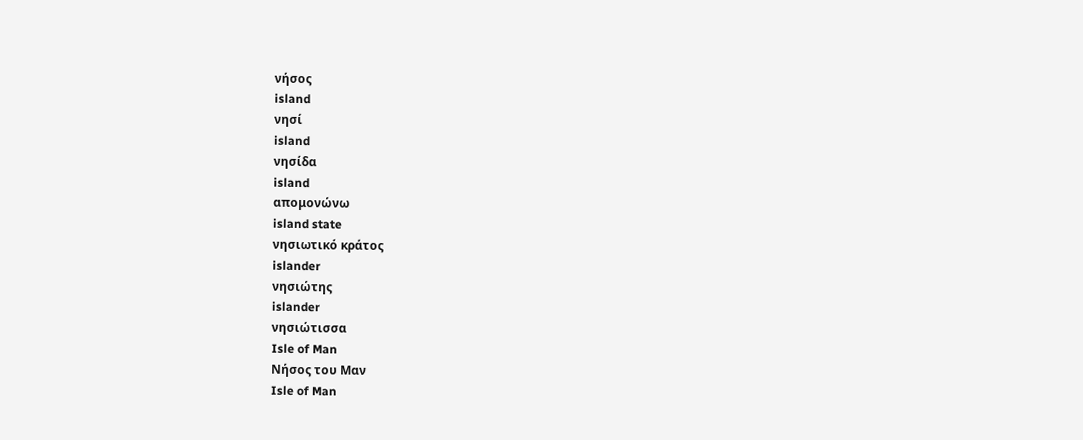νήσος
island
νησί
island
νησίδα
island
απομονώνω
island state
νησιωτικό κράτος
islander
νησιώτης
islander
νησιώτισσα
Isle of Man
Νήσος του Μαν
Isle of Man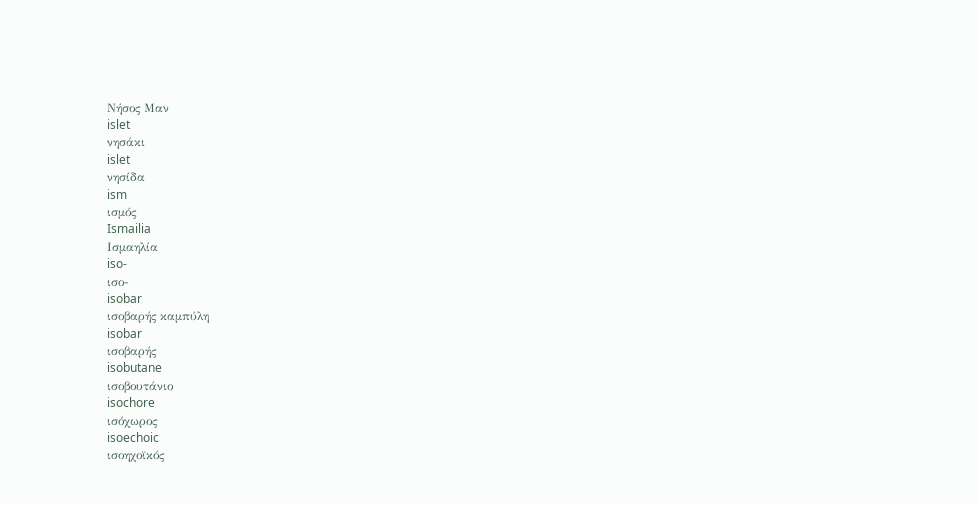Νήσος Μαν
islet
νησάκι
islet
νησίδα
ism
ισμός
Ismailia
Ισμαηλία
iso-
ισο-
isobar
ισοβαρής καμπύλη
isobar
ισοβαρής
isobutane
ισοβουτάνιο
isochore
ισόχωρος
isoechoic
ισοηχοϊκός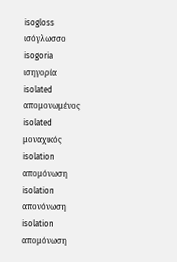isogloss
ισόγλωσσο
isogoria
ισηγορία
isolated
απομονωμένος
isolated
μοναχικός
isolation
απομόνωση
isolation
απονόνωση
isolation
απομόνωση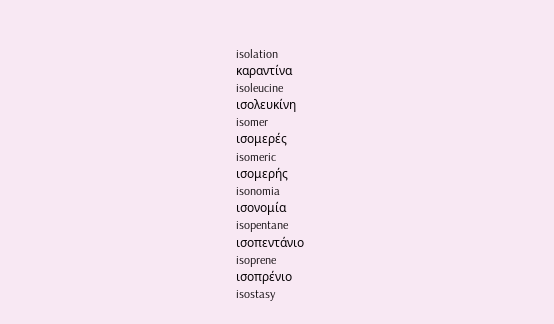isolation
καραντίνα
isoleucine
ισολευκίνη
isomer
ισομερές
isomeric
ισομερής
isonomia
ισονομία
isopentane
ισοπεντάνιο
isoprene
ισοπρένιο
isostasy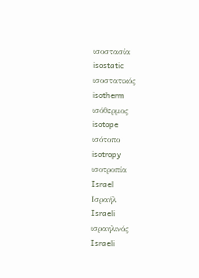ισοστασία
isostatic
ισοστατικός
isotherm
ισόθερμος
isotope
ισότοπο
isotropy
ισοτροπία
Israel
Ισραήλ
Israeli
ισραηλινός
Israeli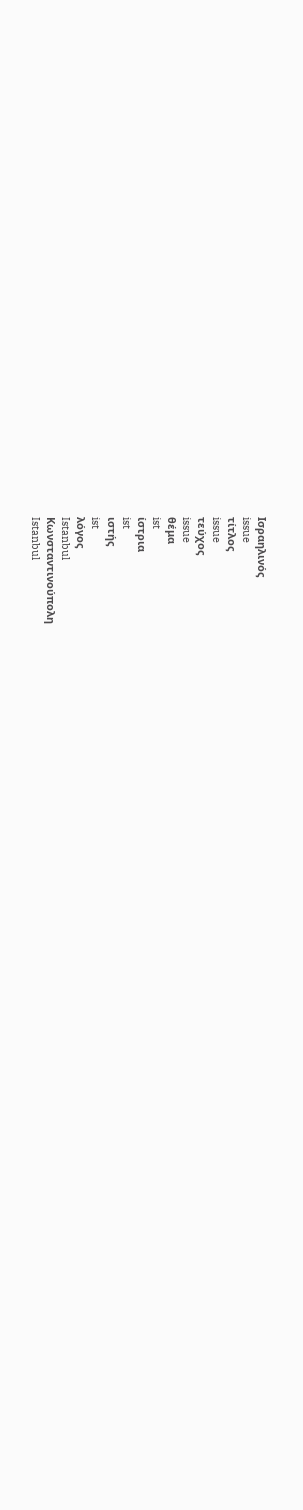Ισραηλινός
issue
τίτλος
issue
τεύχος
issue
θέμα
ist
ίστρια
ist
ιστής
ist
λόγος
Istanbul
Κωνσταντινούπολη
Istanbul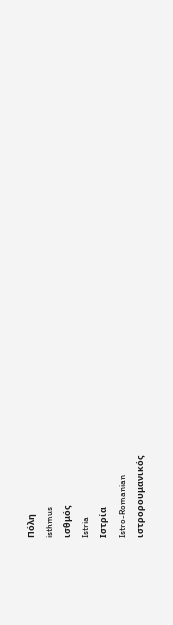Πόλη
isthmus
ισθμός
Istria
Ιστρία
Istro-Romanian
ιστρορουμανικός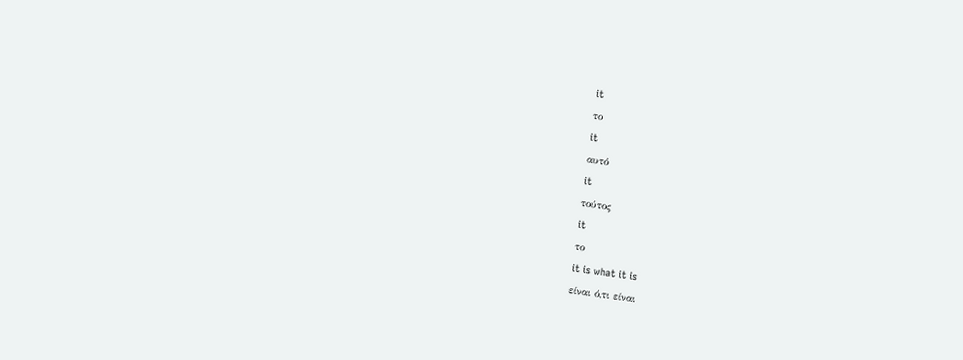it
το
it
αυτό
it
τούτος
it
το
it is what it is
είναι ό,τι είναι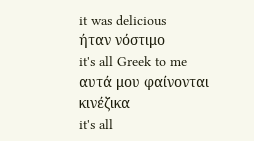it was delicious
ήταν νόστιμο
it's all Greek to me
αυτά μου φαίνονται κινέζικα
it's all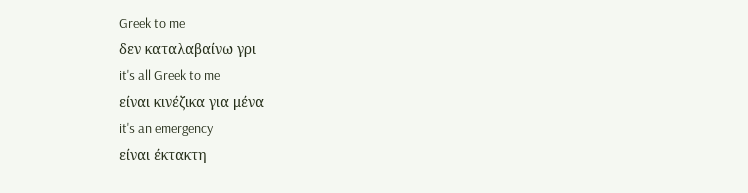Greek to me
δεν καταλαβαίνω γρι
it's all Greek to me
είναι κινέζικα για μένα
it's an emergency
είναι έκτακτη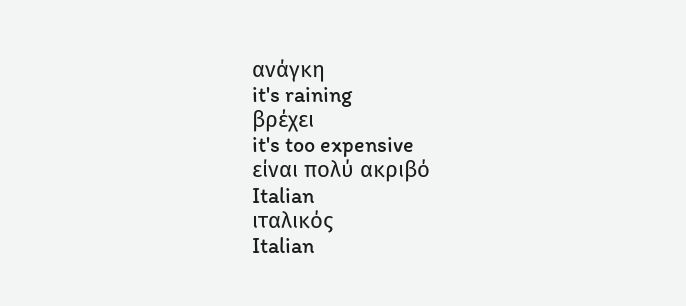ανάγκη
it's raining
βρέχει
it's too expensive
είναι πολύ ακριβό
Italian
ιταλικός
Italian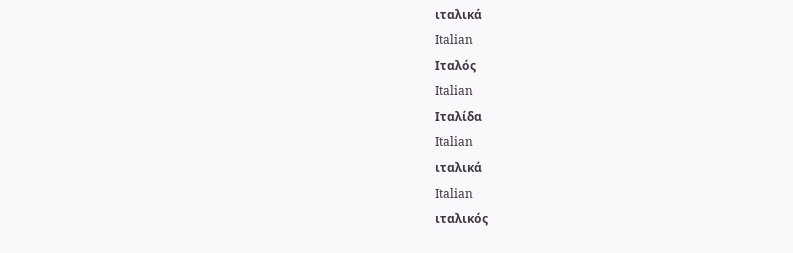ιταλικά
Italian
Ιταλός
Italian
Ιταλίδα
Italian
ιταλικά
Italian
ιταλικός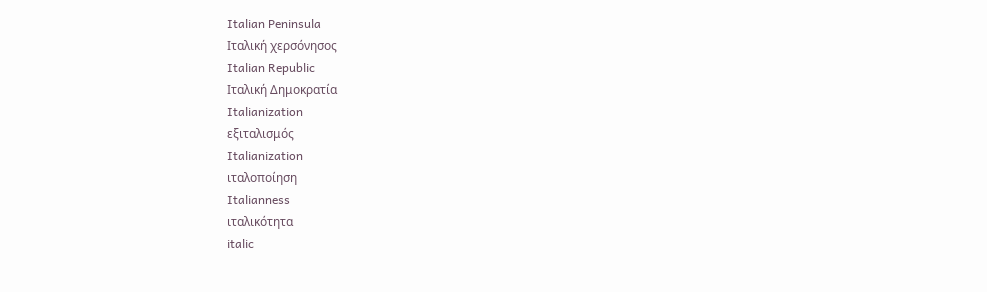Italian Peninsula
Ιταλική χερσόνησος
Italian Republic
Ιταλική Δημοκρατία
Italianization
εξιταλισμός
Italianization
ιταλοποίηση
Italianness
ιταλικότητα
italic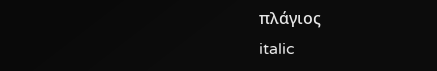πλάγιος
italic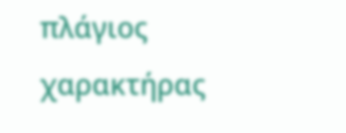πλάγιος χαρακτήρας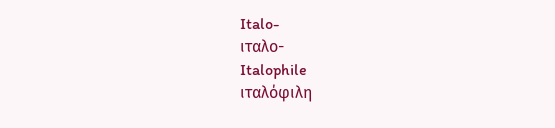Italo-
ιταλο-
Italophile
ιταλόφιλη